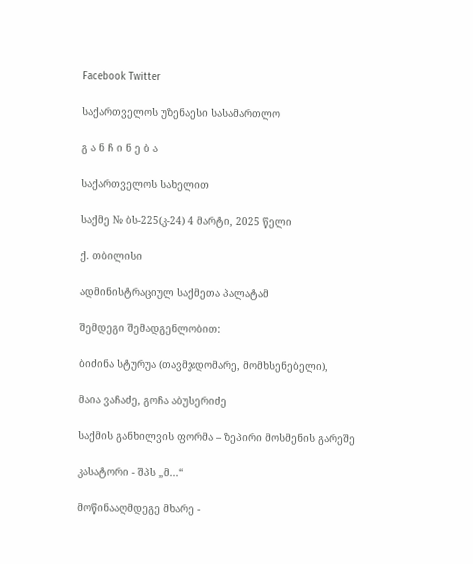Facebook Twitter

საქართველოს უზენაესი სასამართლო

გ ა ნ ჩ ი ნ ე ბ ა

საქართველოს სახელით

საქმე № ბს-225(კ-24) 4 მარტი, 2025 წელი

ქ. თბილისი

ადმინისტრაციულ საქმეთა პალატამ

შემდეგი შემადგენლობით:

ბიძინა სტურუა (თავმჯდომარე, მომხსენებელი),

მაია ვაჩაძე, გოჩა აბუსერიძე

საქმის განხილვის ფორმა – ზეპირი მოსმენის გარეშე

კასატორი - შპს „მ...“

მოწინააღმდეგე მხარე -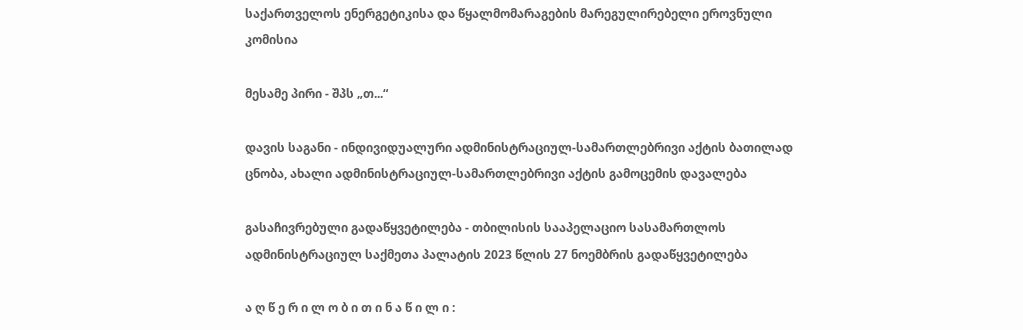საქართველოს ენერგეტიკისა და წყალმომარაგების მარეგულირებელი ეროვნული კომისია

მესამე პირი - შპს „თ...“

დავის საგანი - ინდივიდუალური ადმინისტრაციულ-სამართლებრივი აქტის ბათილად ცნობა, ახალი ადმინისტრაციულ-სამართლებრივი აქტის გამოცემის დავალება

გასაჩივრებული გადაწყვეტილება - თბილისის სააპელაციო სასამართლოს ადმინისტრაციულ საქმეთა პალატის 2023 წლის 27 ნოემბრის გადაწყვეტილება

ა ღ წ ე რ ი ლ ო ბ ი თ ი ნ ა წ ი ლ ი :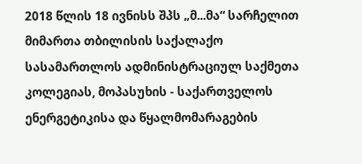2018 წლის 18 ივნისს შპს „მ...მა“ სარჩელით მიმართა თბილისის საქალაქო სასამართლოს ადმინისტრაციულ საქმეთა კოლეგიას, მოპასუხის - საქართველოს ენერგეტიკისა და წყალმომარაგების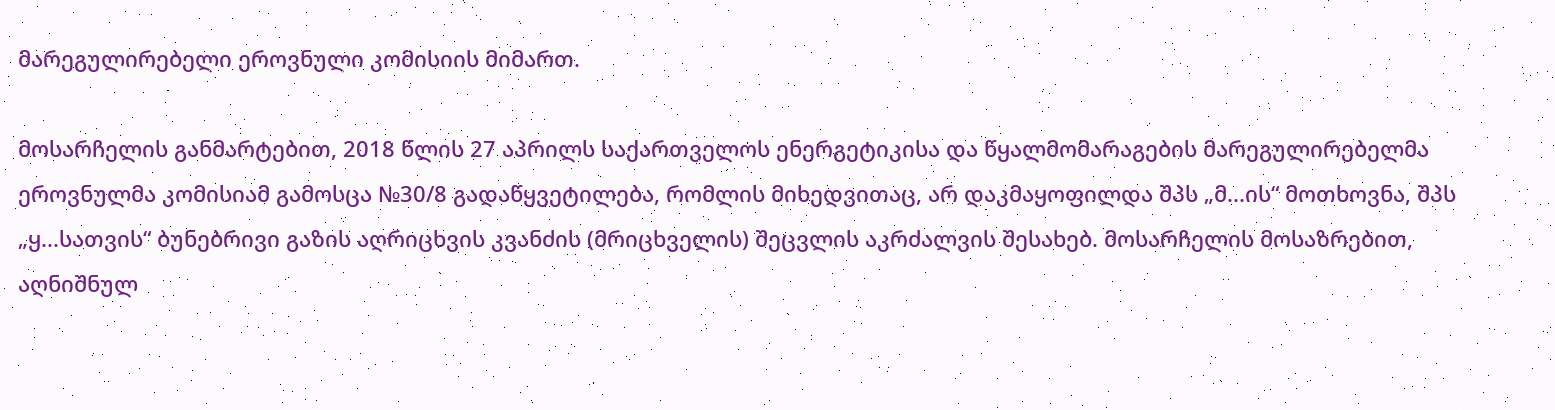მარეგულირებელი ეროვნული კომისიის მიმართ.

მოსარჩელის განმარტებით, 2018 წლის 27 აპრილს საქართველოს ენერგეტიკისა და წყალმომარაგების მარეგულირებელმა ეროვნულმა კომისიამ გამოსცა №30/8 გადაწყვეტილება, რომლის მიხედვითაც, არ დაკმაყოფილდა შპს „მ...ის“ მოთხოვნა, შპს „ყ...სათვის“ ბუნებრივი გაზის აღრიცხვის კვანძის (მრიცხველის) შეცვლის აკრძალვის შესახებ. მოსარჩელის მოსაზრებით, აღნიშნულ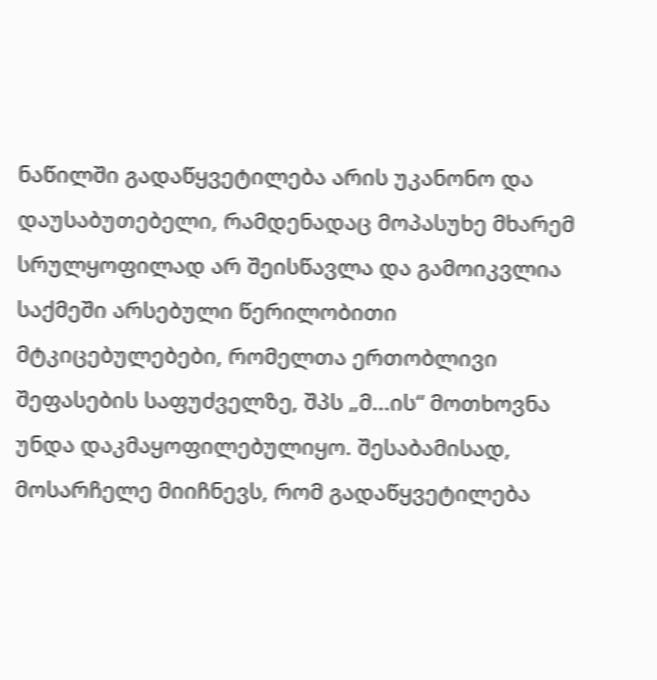ნაწილში გადაწყვეტილება არის უკანონო და დაუსაბუთებელი, რამდენადაც მოპასუხე მხარემ სრულყოფილად არ შეისწავლა და გამოიკვლია საქმეში არსებული წერილობითი მტკიცებულებები, რომელთა ერთობლივი შეფასების საფუძველზე, შპს „მ...ის“ მოთხოვნა უნდა დაკმაყოფილებულიყო. შესაბამისად, მოსარჩელე მიიჩნევს, რომ გადაწყვეტილება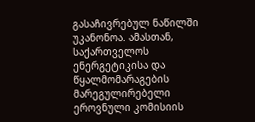გასაჩივრებულ ნაწილში უკანონოა. ამასთან, საქართველოს ენერგეტიკისა და წყალმომარაგების მარეგულირებელი ეროვნული კომისიის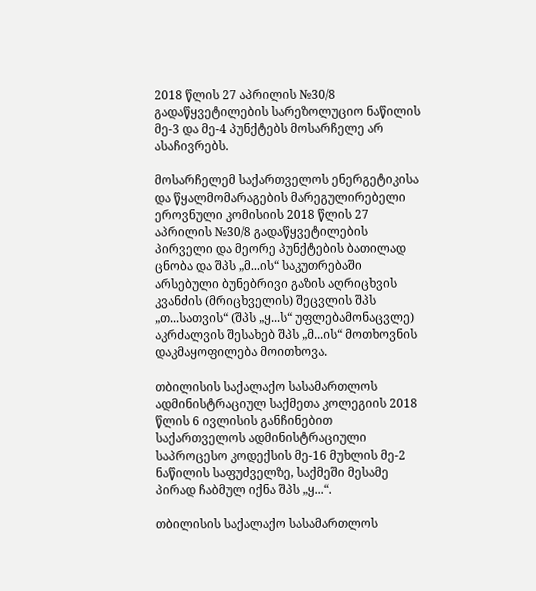2018 წლის 27 აპრილის №30/8 გადაწყვეტილების სარეზოლუციო ნაწილის მე-3 და მე-4 პუნქტებს მოსარჩელე არ ასაჩივრებს.

მოსარჩელემ საქართველოს ენერგეტიკისა და წყალმომარაგების მარეგულირებელი ეროვნული კომისიის 2018 წლის 27 აპრილის №30/8 გადაწყვეტილების პირველი და მეორე პუნქტების ბათილად ცნობა და შპს „მ...ის“ საკუთრებაში არსებული ბუნებრივი გაზის აღრიცხვის კვანძის (მრიცხველის) შეცვლის შპს „თ...სათვის“ (შპს „ყ...ს“ უფლებამონაცვლე) აკრძალვის შესახებ შპს „მ...ის“ მოთხოვნის დაკმაყოფილება მოითხოვა.

თბილისის საქალაქო სასამართლოს ადმინისტრაციულ საქმეთა კოლეგიის 2018 წლის 6 ივლისის განჩინებით საქართველოს ადმინისტრაციული საპროცესო კოდექსის მე-16 მუხლის მე-2 ნაწილის საფუძველზე, საქმეში მესამე პირად ჩაბმულ იქნა შპს „ყ...“.

თბილისის საქალაქო სასამართლოს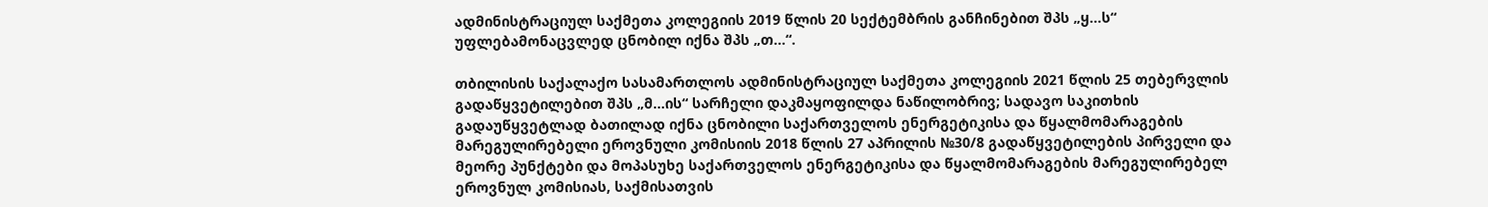ადმინისტრაციულ საქმეთა კოლეგიის 2019 წლის 20 სექტემბრის განჩინებით შპს „ყ...ს“ უფლებამონაცვლედ ცნობილ იქნა შპს „თ...“.

თბილისის საქალაქო სასამართლოს ადმინისტრაციულ საქმეთა კოლეგიის 2021 წლის 25 თებერვლის გადაწყვეტილებით შპს „მ...ის“ სარჩელი დაკმაყოფილდა ნაწილობრივ; სადავო საკითხის გადაუწყვეტლად ბათილად იქნა ცნობილი საქართველოს ენერგეტიკისა და წყალმომარაგების მარეგულირებელი ეროვნული კომისიის 2018 წლის 27 აპრილის №30/8 გადაწყვეტილების პირველი და მეორე პუნქტები და მოპასუხე საქართველოს ენერგეტიკისა და წყალმომარაგების მარეგულირებელ ეროვნულ კომისიას, საქმისათვის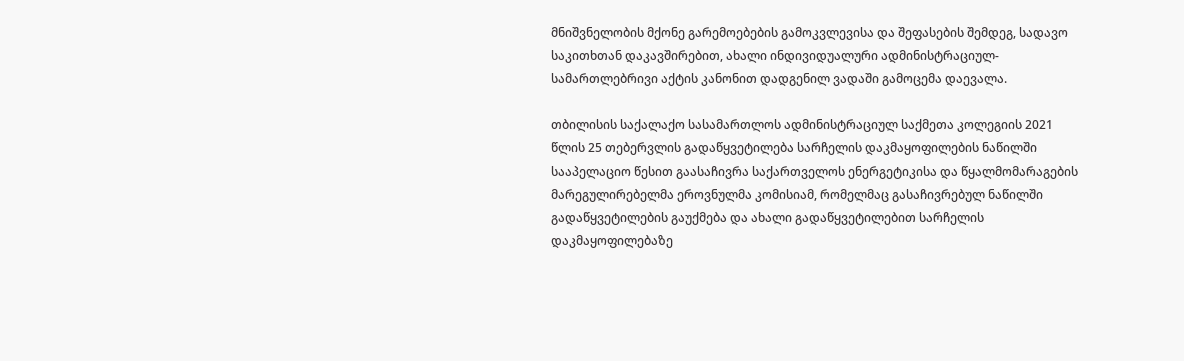მნიშვნელობის მქონე გარემოებების გამოკვლევისა და შეფასების შემდეგ, სადავო საკითხთან დაკავშირებით, ახალი ინდივიდუალური ადმინისტრაციულ-სამართლებრივი აქტის კანონით დადგენილ ვადაში გამოცემა დაევალა.

თბილისის საქალაქო სასამართლოს ადმინისტრაციულ საქმეთა კოლეგიის 2021 წლის 25 თებერვლის გადაწყვეტილება სარჩელის დაკმაყოფილების ნაწილში სააპელაციო წესით გაასაჩივრა საქართველოს ენერგეტიკისა და წყალმომარაგების მარეგულირებელმა ეროვნულმა კომისიამ, რომელმაც გასაჩივრებულ ნაწილში გადაწყვეტილების გაუქმება და ახალი გადაწყვეტილებით სარჩელის დაკმაყოფილებაზე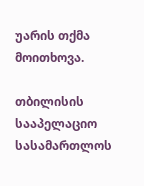უარის თქმა მოითხოვა.

თბილისის სააპელაციო სასამართლოს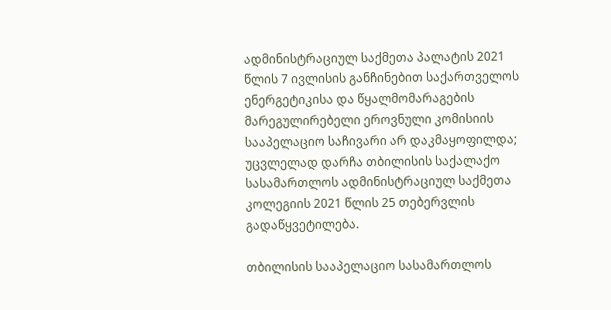ადმინისტრაციულ საქმეთა პალატის 2021 წლის 7 ივლისის განჩინებით საქართველოს ენერგეტიკისა და წყალმომარაგების მარეგულირებელი ეროვნული კომისიის სააპელაციო საჩივარი არ დაკმაყოფილდა; უცვლელად დარჩა თბილისის საქალაქო სასამართლოს ადმინისტრაციულ საქმეთა კოლეგიის 2021 წლის 25 თებერვლის გადაწყვეტილება.

თბილისის სააპელაციო სასამართლოს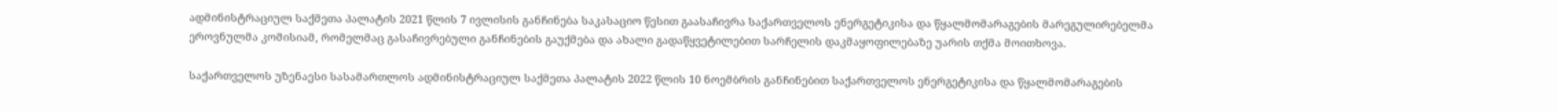ადმინისტრაციულ საქმეთა პალატის 2021 წლის 7 ივლისის განჩინება საკასაციო წესით გაასაჩივრა საქართველოს ენერგეტიკისა და წყალმომარაგების მარეგულირებელმა ეროვნულმა კომისიამ, რომელმაც გასაჩივრებული განჩინების გაუქმება და ახალი გადაწყვეტილებით სარჩელის დაკმაყოფილებაზე უარის თქმა მოითხოვა.

საქართველოს უზენაესი სასამართლოს ადმინისტრაციულ საქმეთა პალატის 2022 წლის 10 ნოემბრის განჩინებით საქართველოს ენერგეტიკისა და წყალმომარაგების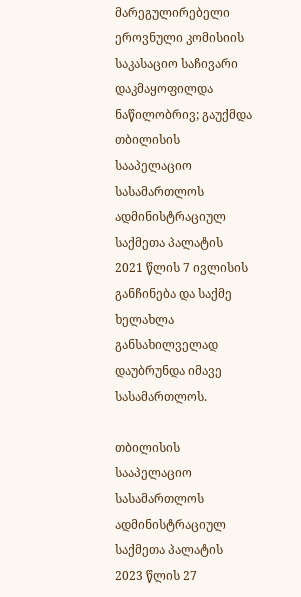მარეგულირებელი ეროვნული კომისიის საკასაციო საჩივარი დაკმაყოფილდა ნაწილობრივ; გაუქმდა თბილისის სააპელაციო სასამართლოს ადმინისტრაციულ საქმეთა პალატის 2021 წლის 7 ივლისის განჩინება და საქმე ხელახლა განსახილველად დაუბრუნდა იმავე სასამართლოს.

თბილისის სააპელაციო სასამართლოს ადმინისტრაციულ საქმეთა პალატის 2023 წლის 27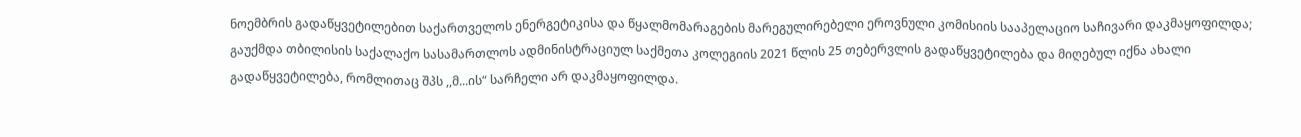ნოემბრის გადაწყვეტილებით საქართველოს ენერგეტიკისა და წყალმომარაგების მარეგულირებელი ეროვნული კომისიის სააპელაციო საჩივარი დაკმაყოფილდა; გაუქმდა თბილისის საქალაქო სასამართლოს ადმინისტრაციულ საქმეთა კოლეგიის 2021 წლის 25 თებერვლის გადაწყვეტილება და მიღებულ იქნა ახალი გადაწყვეტილება, რომლითაც შპს ,,მ...ის“ სარჩელი არ დაკმაყოფილდა.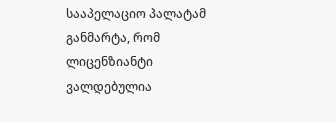სააპელაციო პალატამ განმარტა, რომ ლიცენზიანტი ვალდებულია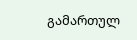გამართულ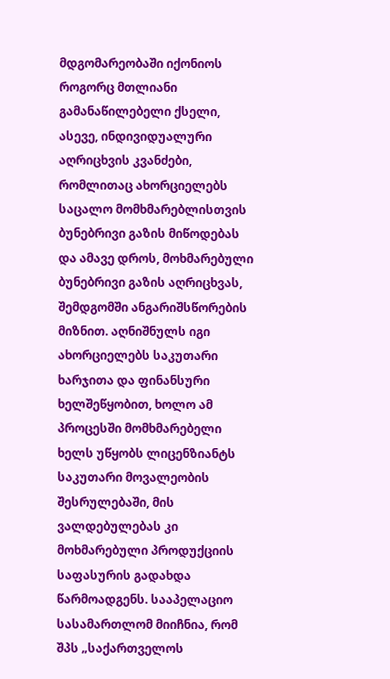მდგომარეობაში იქონიოს როგორც მთლიანი გამანაწილებელი ქსელი, ასევე, ინდივიდუალური აღრიცხვის კვანძები, რომლითაც ახორციელებს საცალო მომხმარებლისთვის ბუნებრივი გაზის მიწოდებას და ამავე დროს, მოხმარებული ბუნებრივი გაზის აღრიცხვას, შემდგომში ანგარიშსწორების მიზნით. აღნიშნულს იგი ახორციელებს საკუთარი ხარჯითა და ფინანსური ხელშეწყობით, ხოლო ამ პროცესში მომხმარებელი ხელს უწყობს ლიცენზიანტს საკუთარი მოვალეობის შესრულებაში, მის ვალდებულებას კი მოხმარებული პროდუქციის საფასურის გადახდა წარმოადგენს. სააპელაციო სასამართლომ მიიჩნია, რომ შპს „საქართველოს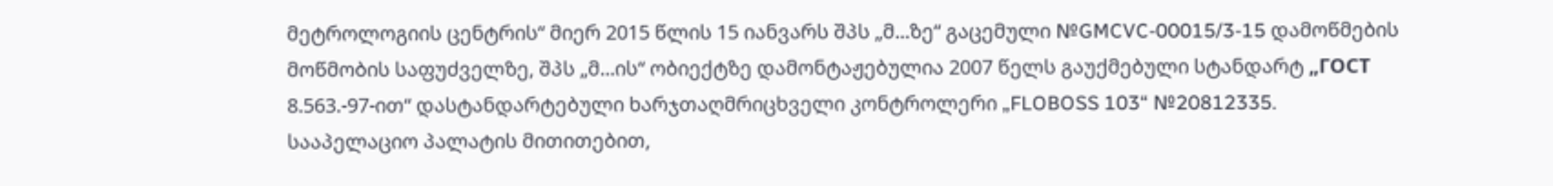მეტროლოგიის ცენტრის“ მიერ 2015 წლის 15 იანვარს შპს „მ...ზე“ გაცემული №GMCVC-00015/3-15 დამოწმების მოწმობის საფუძველზე, შპს „მ...ის“ ობიექტზე დამონტაჟებულია 2007 წელს გაუქმებული სტანდარტ „ГОСТ 8.563.-97-ით“ დასტანდარტებული ხარჯთაღმრიცხველი კონტროლერი „FLOBOSS 103“ №20812335. სააპელაციო პალატის მითითებით,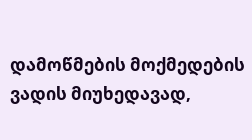დამოწმების მოქმედების ვადის მიუხედავად,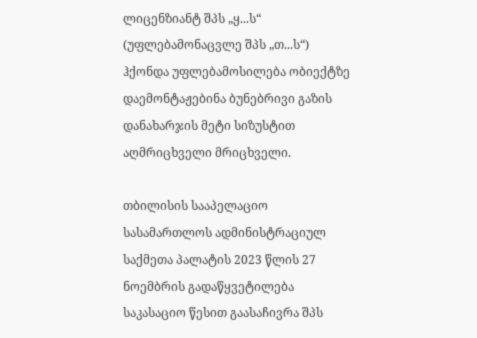ლიცენზიანტ შპს „ყ...ს“ (უფლებამონაცვლე შპს „თ...ს“) ჰქონდა უფლებამოსილება ობიექტზე დაემონტაჟებინა ბუნებრივი გაზის დანახარჯის მეტი სიზუსტით აღმრიცხველი მრიცხველი.

თბილისის სააპელაციო სასამართლოს ადმინისტრაციულ საქმეთა პალატის 2023 წლის 27 ნოემბრის გადაწყვეტილება საკასაციო წესით გაასაჩივრა შპს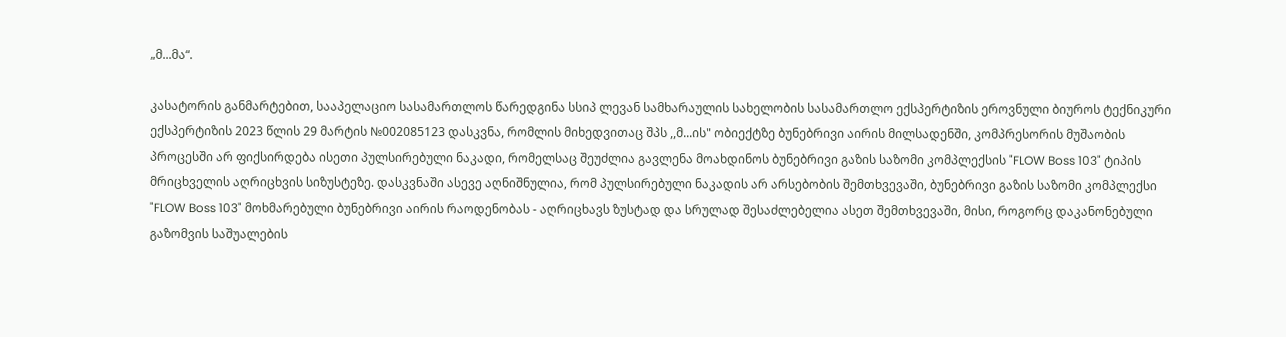„მ...მა“.

კასატორის განმარტებით, სააპელაციო სასამართლოს წარედგინა სსიპ ლევან სამხარაულის სახელობის სასამართლო ექსპერტიზის ეროვნული ბიუროს ტექნიკური ექსპერტიზის 2023 წლის 29 მარტის №002085123 დასკვნა, რომლის მიხედვითაც შპს ,,მ...ის" ობიექტზე ბუნებრივი აირის მილსადენში, კომპრესორის მუშაობის პროცესში არ ფიქსირდება ისეთი პულსირებული ნაკადი, რომელსაც შეუძლია გავლენა მოახდინოს ბუნებრივი გაზის საზომი კომპლექსის "FLOW Boss 103" ტიპის მრიცხველის აღრიცხვის სიზუსტეზე. დასკვნაში ასევე აღნიშნულია, რომ პულსირებული ნაკადის არ არსებობის შემთხვევაში, ბუნებრივი გაზის საზომი კომპლექსი "FLOW Boss 103" მოხმარებული ბუნებრივი აირის რაოდენობას - აღრიცხავს ზუსტად და სრულად შესაძლებელია ასეთ შემთხვევაში, მისი, როგორც დაკანონებული გაზომვის საშუალების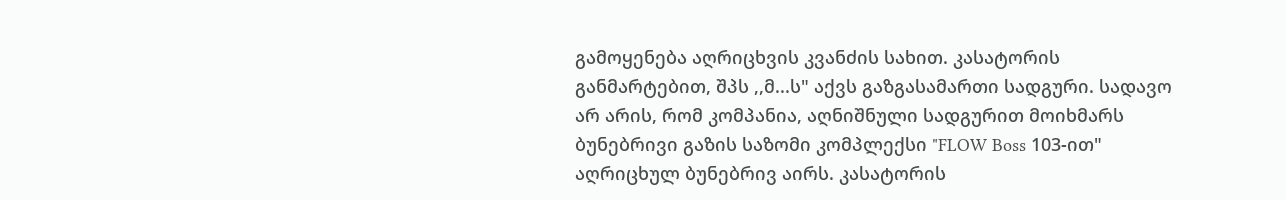გამოყენება აღრიცხვის კვანძის სახით. კასატორის განმარტებით, შპს ,,მ...ს" აქვს გაზგასამართი სადგური. სადავო არ არის, რომ კომპანია, აღნიშნული სადგურით მოიხმარს ბუნებრივი გაზის საზომი კომპლექსი "FLOW Boss 103-ით" აღრიცხულ ბუნებრივ აირს. კასატორის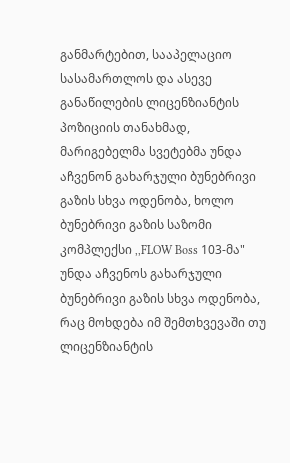განმარტებით, სააპელაციო სასამართლოს და ასევე განაწილების ლიცენზიანტის პოზიციის თანახმად, მარიგებელმა სვეტებმა უნდა აჩვენონ გახარჯული ბუნებრივი გაზის სხვა ოდენობა, ხოლო ბუნებრივი გაზის საზომი კომპლექსი ,,FLOW Boss 103-მა" უნდა აჩვენოს გახარჯული ბუნებრივი გაზის სხვა ოდენობა, რაც მოხდება იმ შემთხვევაში თუ ლიცენზიანტის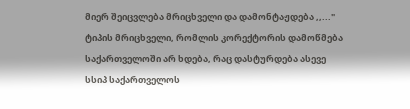მიერ შეიცვლება მრიცხველი და დამონტაჟდება ,,..." ტიპის მრიცხველი, რომლის კორექტორის დამოწმება საქართველოში არ ხდება, რაც დასტურდება ასევე სსიპ საქართველოს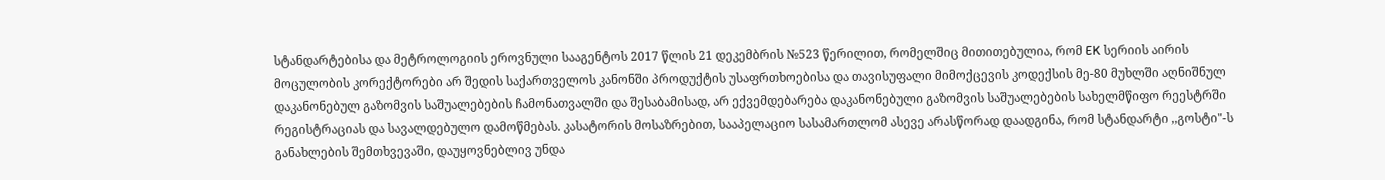სტანდარტებისა და მეტროლოგიის ეროვნული სააგენტოს 2017 წლის 21 დეკემბრის №523 წერილით, რომელშიც მითითებულია, რომ EK სერიის აირის მოცულობის კორექტორები არ შედის საქართველოს კანონში პროდუქტის უსაფრთხოებისა და თავისუფალი მიმოქცევის კოდექსის მე-80 მუხლში აღნიშნულ დაკანონებულ გაზომვის საშუალებების ჩამონათვალში და შესაბამისად, არ ექვემდებარება დაკანონებული გაზომვის საშუალებების სახელმწიფო რეესტრში რეგისტრაციას და სავალდებულო დამოწმებას. კასატორის მოსაზრებით, სააპელაციო სასამართლომ ასევე არასწორად დაადგინა, რომ სტანდარტი ,,გოსტი"-ს განახლების შემთხვევაში, დაუყოვნებლივ უნდა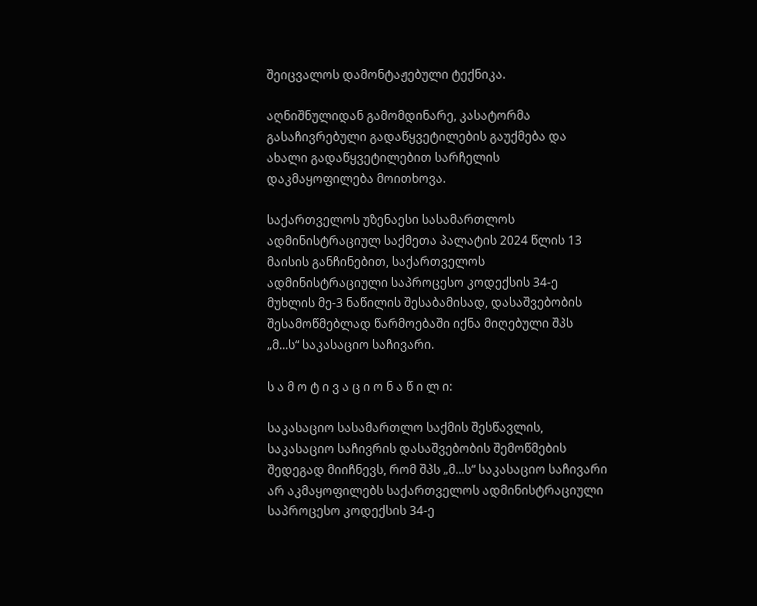შეიცვალოს დამონტაჟებული ტექნიკა.

აღნიშნულიდან გამომდინარე, კასატორმა გასაჩივრებული გადაწყვეტილების გაუქმება და ახალი გადაწყვეტილებით სარჩელის დაკმაყოფილება მოითხოვა.

საქართველოს უზენაესი სასამართლოს ადმინისტრაციულ საქმეთა პალატის 2024 წლის 13 მაისის განჩინებით, საქართველოს ადმინისტრაციული საპროცესო კოდექსის 34-ე მუხლის მე-3 ნაწილის შესაბამისად, დასაშვებობის შესამოწმებლად წარმოებაში იქნა მიღებული შპს „მ...ს“ საკასაციო საჩივარი.

ს ა მ ო ტ ი ვ ა ც ი ო ნ ა წ ი ლ ი:

საკასაციო სასამართლო საქმის შესწავლის, საკასაციო საჩივრის დასაშვებობის შემოწმების შედეგად მიიჩნევს, რომ შპს „მ...ს“ საკასაციო საჩივარი არ აკმაყოფილებს საქართველოს ადმინისტრაციული საპროცესო კოდექსის 34-ე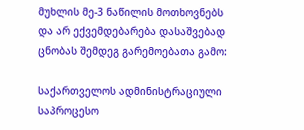მუხლის მე-3 ნაწილის მოთხოვნებს და არ ექვემდებარება დასაშვებად ცნობას შემდეგ გარემოებათა გამო:

საქართველოს ადმინისტრაციული საპროცესო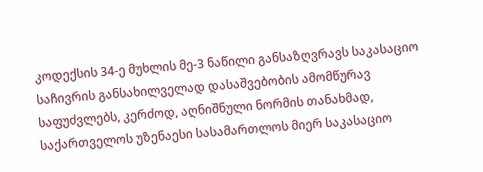კოდექსის 34-ე მუხლის მე-3 ნაწილი განსაზღვრავს საკასაციო საჩივრის განსახილველად დასაშვებობის ამომწურავ საფუძვლებს, კერძოდ, აღნიშნული ნორმის თანახმად, საქართველოს უზენაესი სასამართლოს მიერ საკასაციო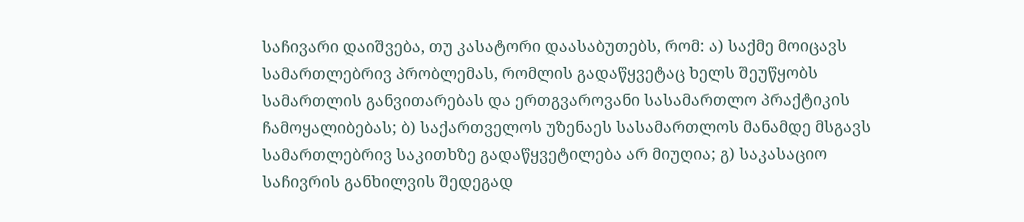საჩივარი დაიშვება, თუ კასატორი დაასაბუთებს, რომ: ა) საქმე მოიცავს სამართლებრივ პრობლემას, რომლის გადაწყვეტაც ხელს შეუწყობს სამართლის განვითარებას და ერთგვაროვანი სასამართლო პრაქტიკის ჩამოყალიბებას; ბ) საქართველოს უზენაეს სასამართლოს მანამდე მსგავს სამართლებრივ საკითხზე გადაწყვეტილება არ მიუღია; გ) საკასაციო საჩივრის განხილვის შედეგად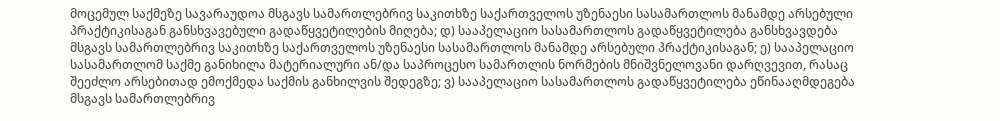მოცემულ საქმეზე სავარაუდოა მსგავს სამართლებრივ საკითხზე საქართველოს უზენაესი სასამართლოს მანამდე არსებული პრაქტიკისაგან განსხვავებული გადაწყვეტილების მიღება; დ) სააპელაციო სასამართლოს გადაწყვეტილება განსხვავდება მსგავს სამართლებრივ საკითხზე საქართველოს უზენაესი სასამართლოს მანამდე არსებული პრაქტიკისაგან; ე) სააპელაციო სასამართლომ საქმე განიხილა მატერიალური ან/და საპროცესო სამართლის ნორმების მნიშვნელოვანი დარღვევით, რასაც შეეძლო არსებითად ემოქმედა საქმის განხილვის შედეგზე; ვ) სააპელაციო სასამართლოს გადაწყვეტილება ეწინააღმდეგება მსგავს სამართლებრივ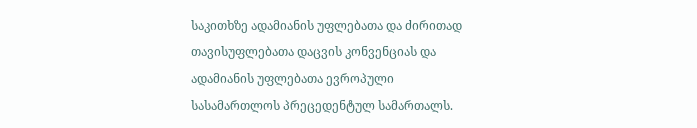საკითხზე ადამიანის უფლებათა და ძირითად თავისუფლებათა დაცვის კონვენციას და ადამიანის უფლებათა ევროპული სასამართლოს პრეცედენტულ სამართალს.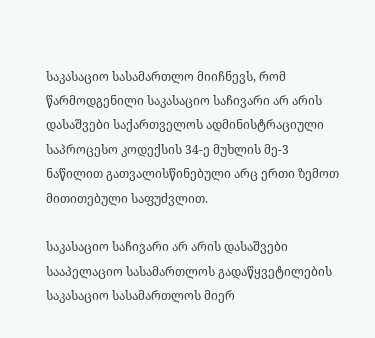საკასაციო სასამართლო მიიჩნევს, რომ წარმოდგენილი საკასაციო საჩივარი არ არის დასაშვები საქართველოს ადმინისტრაციული საპროცესო კოდექსის 34-ე მუხლის მე-3 ნაწილით გათვალისწინებული არც ერთი ზემოთ მითითებული საფუძვლით.

საკასაციო საჩივარი არ არის დასაშვები სააპელაციო სასამართლოს გადაწყვეტილების საკასაციო სასამართლოს მიერ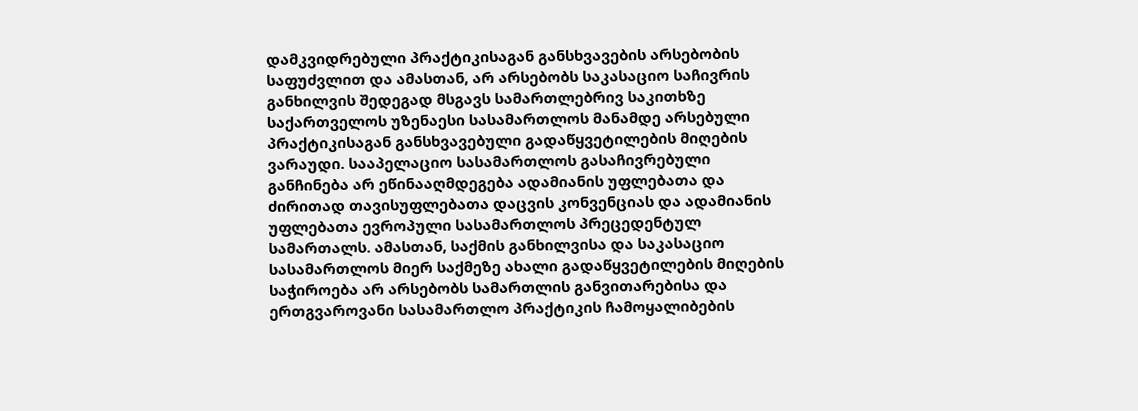დამკვიდრებული პრაქტიკისაგან განსხვავების არსებობის საფუძვლით და ამასთან, არ არსებობს საკასაციო საჩივრის განხილვის შედეგად მსგავს სამართლებრივ საკითხზე საქართველოს უზენაესი სასამართლოს მანამდე არსებული პრაქტიკისაგან განსხვავებული გადაწყვეტილების მიღების ვარაუდი. სააპელაციო სასამართლოს გასაჩივრებული განჩინება არ ეწინააღმდეგება ადამიანის უფლებათა და ძირითად თავისუფლებათა დაცვის კონვენციას და ადამიანის უფლებათა ევროპული სასამართლოს პრეცედენტულ სამართალს. ამასთან, საქმის განხილვისა და საკასაციო სასამართლოს მიერ საქმეზე ახალი გადაწყვეტილების მიღების საჭიროება არ არსებობს სამართლის განვითარებისა და ერთგვაროვანი სასამართლო პრაქტიკის ჩამოყალიბების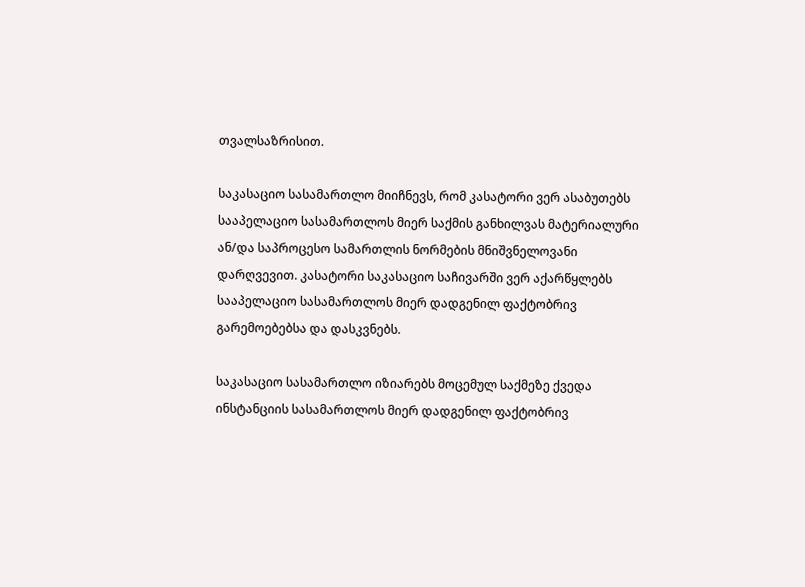თვალსაზრისით.

საკასაციო სასამართლო მიიჩნევს, რომ კასატორი ვერ ასაბუთებს სააპელაციო სასამართლოს მიერ საქმის განხილვას მატერიალური ან/და საპროცესო სამართლის ნორმების მნიშვნელოვანი დარღვევით. კასატორი საკასაციო საჩივარში ვერ აქარწყლებს სააპელაციო სასამართლოს მიერ დადგენილ ფაქტობრივ გარემოებებსა და დასკვნებს.

საკასაციო სასამართლო იზიარებს მოცემულ საქმეზე ქვედა ინსტანციის სასამართლოს მიერ დადგენილ ფაქტობრივ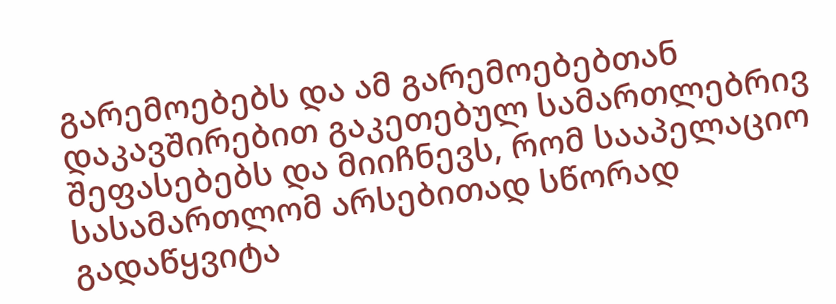გარემოებებს და ამ გარემოებებთან დაკავშირებით გაკეთებულ სამართლებრივ შეფასებებს და მიიჩნევს, რომ სააპელაციო სასამართლომ არსებითად სწორად გადაწყვიტა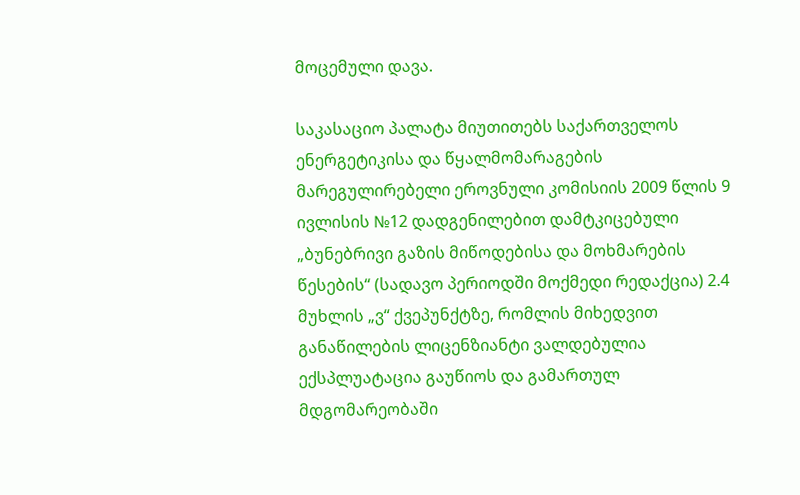მოცემული დავა.

საკასაციო პალატა მიუთითებს საქართველოს ენერგეტიკისა და წყალმომარაგების მარეგულირებელი ეროვნული კომისიის 2009 წლის 9 ივლისის №12 დადგენილებით დამტკიცებული „ბუნებრივი გაზის მიწოდებისა და მოხმარების წესების“ (სადავო პერიოდში მოქმედი რედაქცია) 2.4 მუხლის „ვ“ ქვეპუნქტზე, რომლის მიხედვით განაწილების ლიცენზიანტი ვალდებულია ექსპლუატაცია გაუწიოს და გამართულ მდგომარეობაში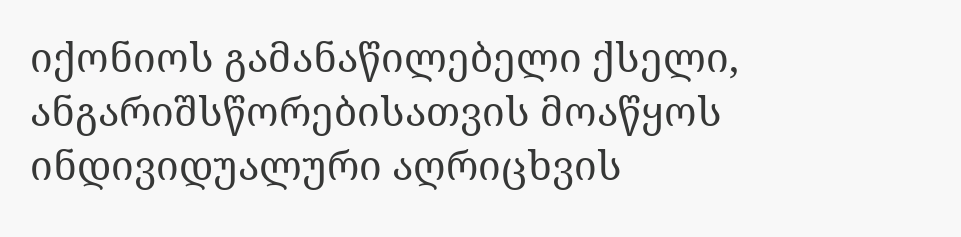იქონიოს გამანაწილებელი ქსელი, ანგარიშსწორებისათვის მოაწყოს ინდივიდუალური აღრიცხვის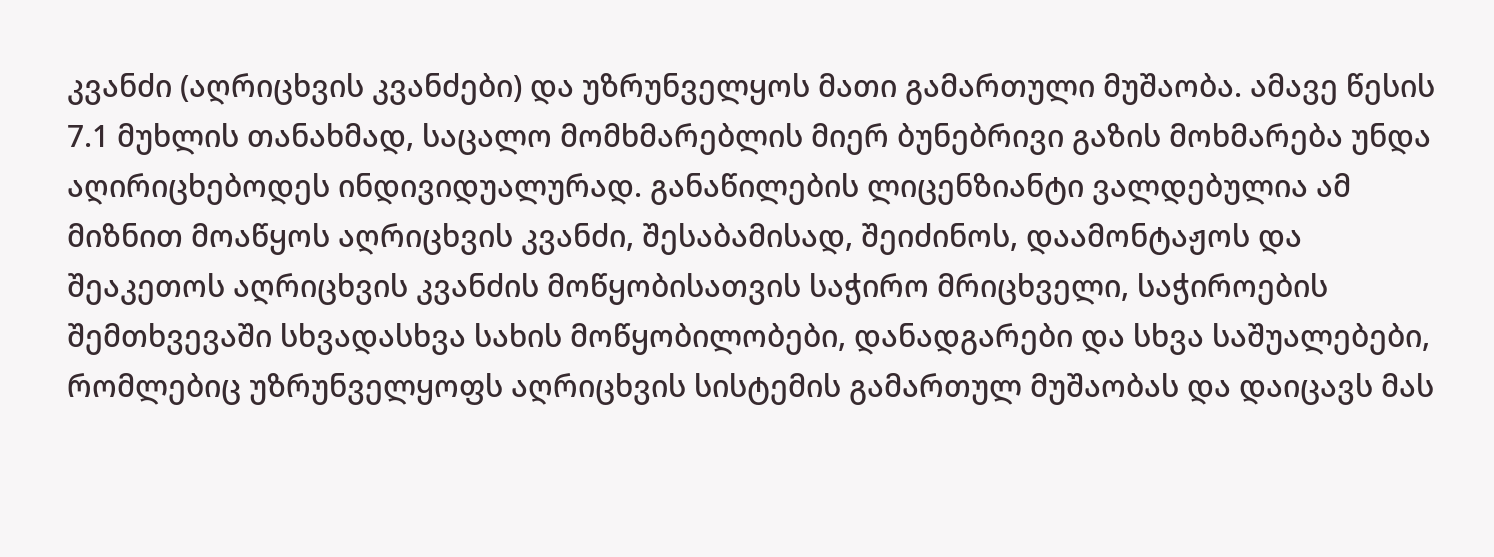კვანძი (აღრიცხვის კვანძები) და უზრუნველყოს მათი გამართული მუშაობა. ამავე წესის 7.1 მუხლის თანახმად, საცალო მომხმარებლის მიერ ბუნებრივი გაზის მოხმარება უნდა აღირიცხებოდეს ინდივიდუალურად. განაწილების ლიცენზიანტი ვალდებულია ამ მიზნით მოაწყოს აღრიცხვის კვანძი, შესაბამისად, შეიძინოს, დაამონტაჟოს და შეაკეთოს აღრიცხვის კვანძის მოწყობისათვის საჭირო მრიცხველი, საჭიროების შემთხვევაში სხვადასხვა სახის მოწყობილობები, დანადგარები და სხვა საშუალებები, რომლებიც უზრუნველყოფს აღრიცხვის სისტემის გამართულ მუშაობას და დაიცავს მას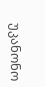უკანონო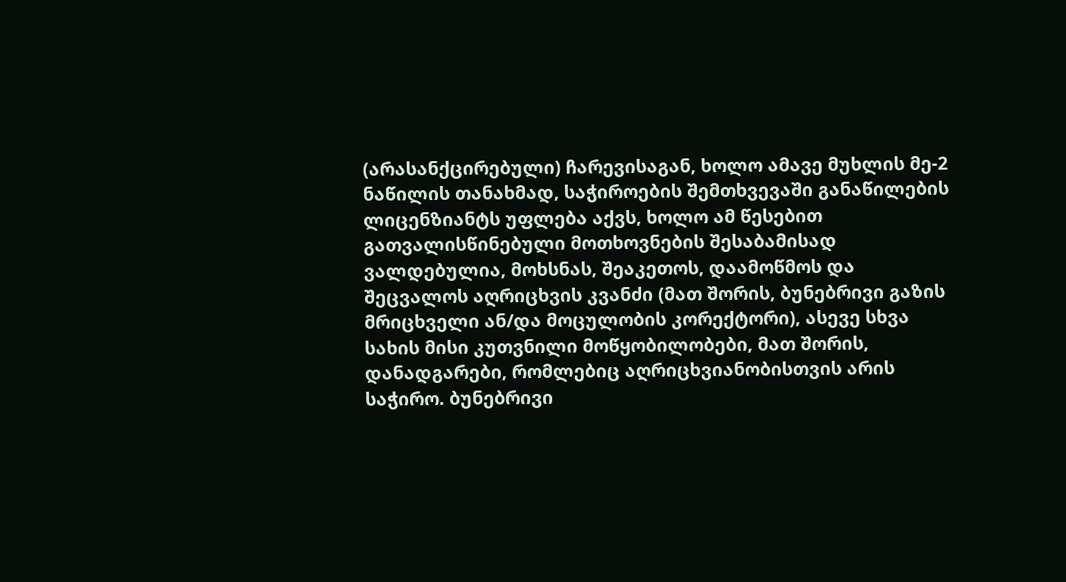(არასანქცირებული) ჩარევისაგან, ხოლო ამავე მუხლის მე-2 ნაწილის თანახმად, საჭიროების შემთხვევაში განაწილების ლიცენზიანტს უფლება აქვს, ხოლო ამ წესებით გათვალისწინებული მოთხოვნების შესაბამისად ვალდებულია, მოხსნას, შეაკეთოს, დაამოწმოს და შეცვალოს აღრიცხვის კვანძი (მათ შორის, ბუნებრივი გაზის მრიცხველი ან/და მოცულობის კორექტორი), ასევე სხვა სახის მისი კუთვნილი მოწყობილობები, მათ შორის, დანადგარები, რომლებიც აღრიცხვიანობისთვის არის საჭირო. ბუნებრივი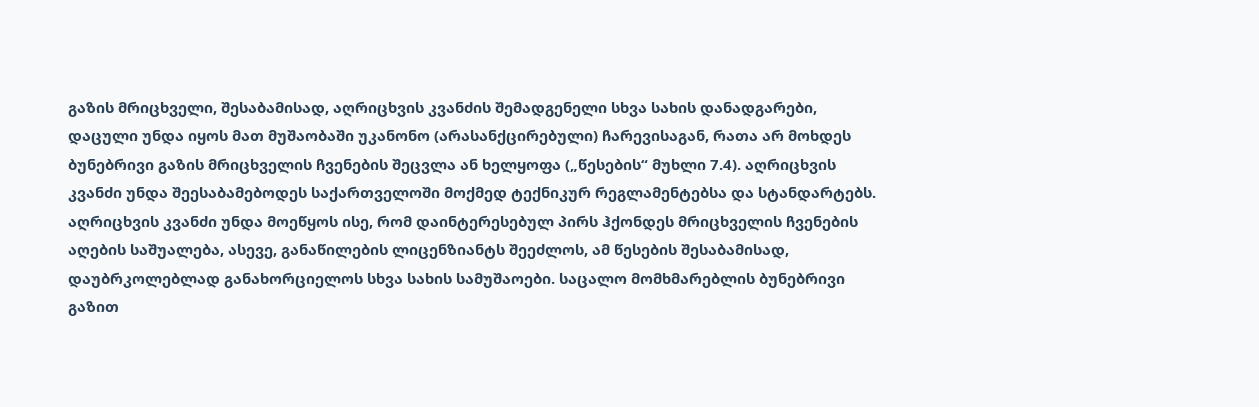გაზის მრიცხველი, შესაბამისად, აღრიცხვის კვანძის შემადგენელი სხვა სახის დანადგარები, დაცული უნდა იყოს მათ მუშაობაში უკანონო (არასანქცირებული) ჩარევისაგან, რათა არ მოხდეს ბუნებრივი გაზის მრიცხველის ჩვენების შეცვლა ან ხელყოფა („წესების“ მუხლი 7.4). აღრიცხვის კვანძი უნდა შეესაბამებოდეს საქართველოში მოქმედ ტექნიკურ რეგლამენტებსა და სტანდარტებს. აღრიცხვის კვანძი უნდა მოეწყოს ისე, რომ დაინტერესებულ პირს ჰქონდეს მრიცხველის ჩვენების აღების საშუალება, ასევე, განაწილების ლიცენზიანტს შეეძლოს, ამ წესების შესაბამისად, დაუბრკოლებლად განახორციელოს სხვა სახის სამუშაოები. საცალო მომხმარებლის ბუნებრივი გაზით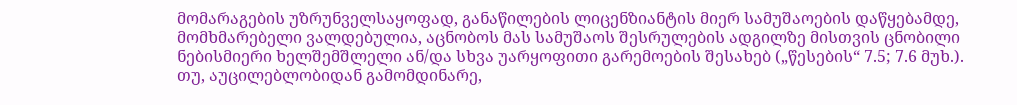მომარაგების უზრუნველსაყოფად, განაწილების ლიცენზიანტის მიერ სამუშაოების დაწყებამდე, მომხმარებელი ვალდებულია, აცნობოს მას სამუშაოს შესრულების ადგილზე მისთვის ცნობილი ნებისმიერი ხელშემშლელი ან/და სხვა უარყოფითი გარემოების შესახებ („წესების“ 7.5; 7.6 მუხ.). თუ, აუცილებლობიდან გამომდინარე,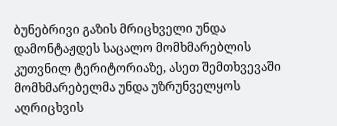ბუნებრივი გაზის მრიცხველი უნდა დამონტაჟდეს საცალო მომხმარებლის კუთვნილ ტერიტორიაზე, ასეთ შემთხვევაში მომხმარებელმა უნდა უზრუნველყოს აღრიცხვის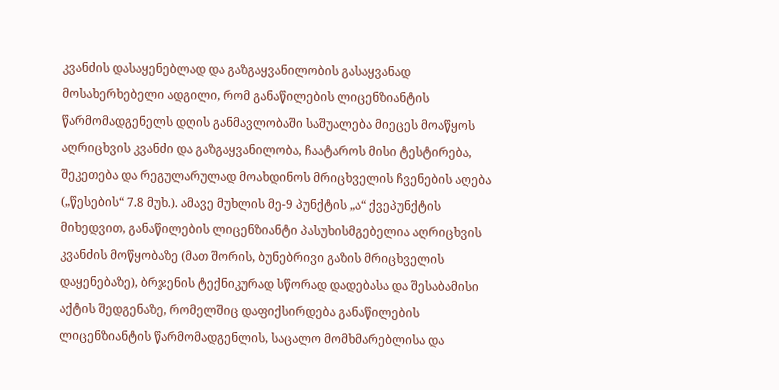კვანძის დასაყენებლად და გაზგაყვანილობის გასაყვანად მოსახერხებელი ადგილი, რომ განაწილების ლიცენზიანტის წარმომადგენელს დღის განმავლობაში საშუალება მიეცეს მოაწყოს აღრიცხვის კვანძი და გაზგაყვანილობა, ჩაატაროს მისი ტესტირება, შეკეთება და რეგულარულად მოახდინოს მრიცხველის ჩვენების აღება („წესების“ 7.8 მუხ.). ამავე მუხლის მე-9 პუნქტის „ა“ ქვეპუნქტის მიხედვით, განაწილების ლიცენზიანტი პასუხისმგებელია აღრიცხვის კვანძის მოწყობაზე (მათ შორის, ბუნებრივი გაზის მრიცხველის დაყენებაზე), ბრჯენის ტექნიკურად სწორად დადებასა და შესაბამისი აქტის შედგენაზე, რომელშიც დაფიქსირდება განაწილების ლიცენზიანტის წარმომადგენლის, საცალო მომხმარებლისა და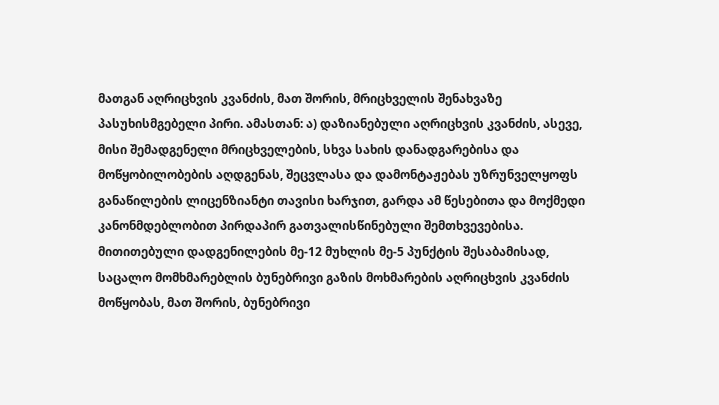მათგან აღრიცხვის კვანძის, მათ შორის, მრიცხველის შენახვაზე პასუხისმგებელი პირი. ამასთან: ა) დაზიანებული აღრიცხვის კვანძის, ასევე, მისი შემადგენელი მრიცხველების, სხვა სახის დანადგარებისა და მოწყობილობების აღდგენას, შეცვლასა და დამონტაჟებას უზრუნველყოფს განაწილების ლიცენზიანტი თავისი ხარჯით, გარდა ამ წესებითა და მოქმედი კანონმდებლობით პირდაპირ გათვალისწინებული შემთხვევებისა. მითითებული დადგენილების მე-12 მუხლის მე-5 პუნქტის შესაბამისად, საცალო მომხმარებლის ბუნებრივი გაზის მოხმარების აღრიცხვის კვანძის მოწყობას, მათ შორის, ბუნებრივი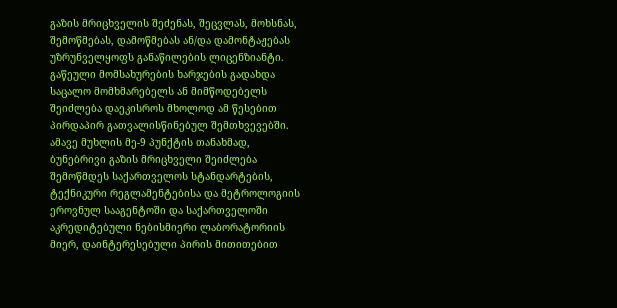გაზის მრიცხველის შეძენას, შეცვლას, მოხსნას, შემოწმებას, დამოწმებას ან/და დამონტაჟებას უზრუნველყოფს განაწილების ლიცენზიანტი. გაწეული მომსახურების ხარჯების გადახდა საცალო მომხმარებელს ან მიმწოდებელს შეიძლება დაეკისროს მხოლოდ ამ წესებით პირდაპირ გათვალისწინებულ შემთხვევებში. ამავე მუხლის მე-9 პუნქტის თანახმად, ბუნებრივი გაზის მრიცხველი შეიძლება შემოწმდეს საქართველოს სტანდარტების, ტექნიკური რეგლამენტებისა და მეტროლოგიის ეროვნულ სააგენტოში და საქართველოში აკრედიტებული ნებისმიერი ლაბორატორიის მიერ, დაინტერესებული პირის მითითებით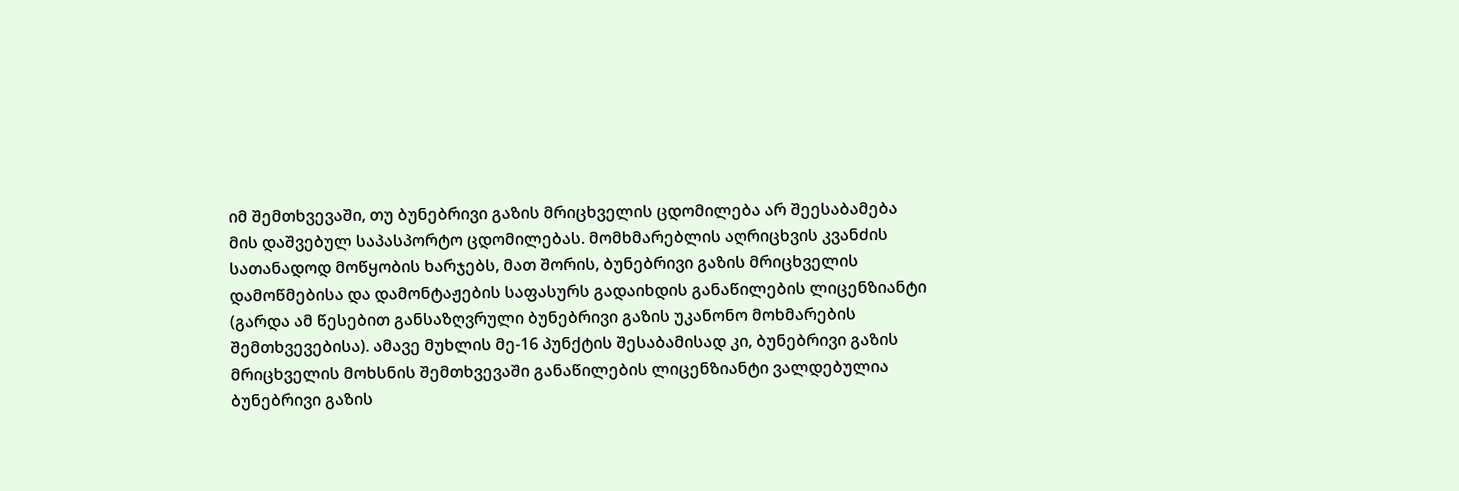იმ შემთხვევაში, თუ ბუნებრივი გაზის მრიცხველის ცდომილება არ შეესაბამება მის დაშვებულ საპასპორტო ცდომილებას. მომხმარებლის აღრიცხვის კვანძის სათანადოდ მოწყობის ხარჯებს, მათ შორის, ბუნებრივი გაზის მრიცხველის დამოწმებისა და დამონტაჟების საფასურს გადაიხდის განაწილების ლიცენზიანტი (გარდა ამ წესებით განსაზღვრული ბუნებრივი გაზის უკანონო მოხმარების შემთხვევებისა). ამავე მუხლის მე-16 პუნქტის შესაბამისად კი, ბუნებრივი გაზის მრიცხველის მოხსნის შემთხვევაში განაწილების ლიცენზიანტი ვალდებულია ბუნებრივი გაზის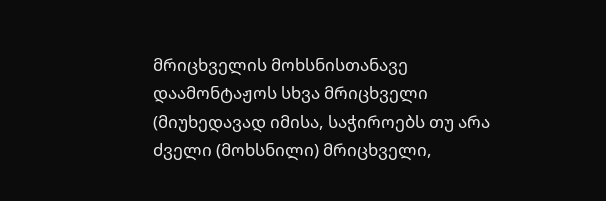მრიცხველის მოხსნისთანავე დაამონტაჟოს სხვა მრიცხველი (მიუხედავად იმისა, საჭიროებს თუ არა ძველი (მოხსნილი) მრიცხველი,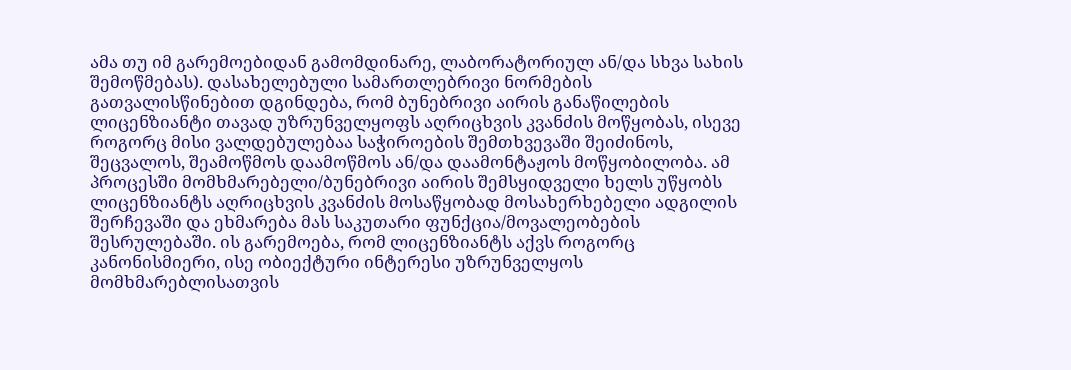ამა თუ იმ გარემოებიდან გამომდინარე, ლაბორატორიულ ან/და სხვა სახის შემოწმებას). დასახელებული სამართლებრივი ნორმების გათვალისწინებით დგინდება, რომ ბუნებრივი აირის განაწილების ლიცენზიანტი თავად უზრუნველყოფს აღრიცხვის კვანძის მოწყობას, ისევე როგორც მისი ვალდებულებაა საჭიროების შემთხვევაში შეიძინოს, შეცვალოს, შეამოწმოს დაამოწმოს ან/და დაამონტაჟოს მოწყობილობა. ამ პროცესში მომხმარებელი/ბუნებრივი აირის შემსყიდველი ხელს უწყობს ლიცენზიანტს აღრიცხვის კვანძის მოსაწყობად მოსახერხებელი ადგილის შერჩევაში და ეხმარება მას საკუთარი ფუნქცია/მოვალეობების შესრულებაში. ის გარემოება, რომ ლიცენზიანტს აქვს როგორც კანონისმიერი, ისე ობიექტური ინტერესი უზრუნველყოს მომხმარებლისათვის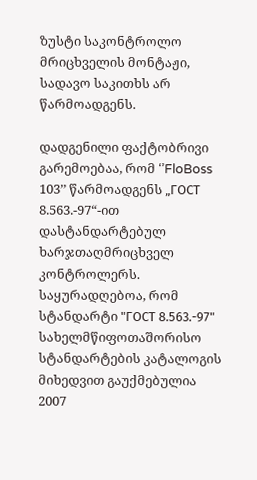ზუსტი საკონტროლო მრიცხველის მონტაჟი, სადავო საკითხს არ წარმოადგენს.

დადგენილი ფაქტობრივი გარემოებაა, რომ ‘’FloBoss 103’’ წარმოადგენს „ГОСТ 8.563.-97“-ით დასტანდარტებულ ხარჯთაღმრიცხველ კონტროლერს. საყურადღებოა, რომ სტანდარტი "ГОСТ 8.563.-97" სახელმწიფოთაშორისო სტანდარტების კატალოგის მიხედვით გაუქმებულია 2007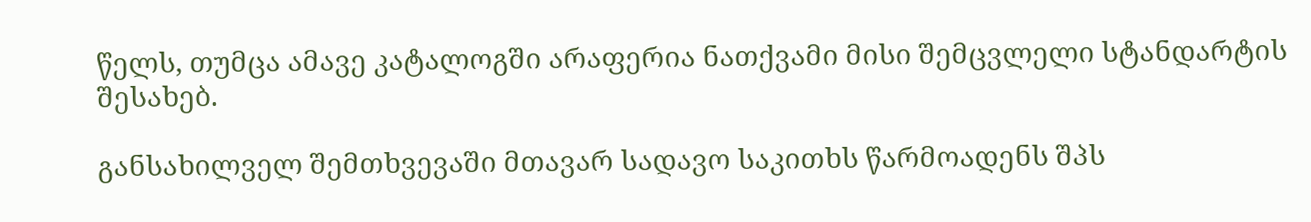წელს, თუმცა ამავე კატალოგში არაფერია ნათქვამი მისი შემცვლელი სტანდარტის შესახებ.

განსახილველ შემთხვევაში მთავარ სადავო საკითხს წარმოადენს შპს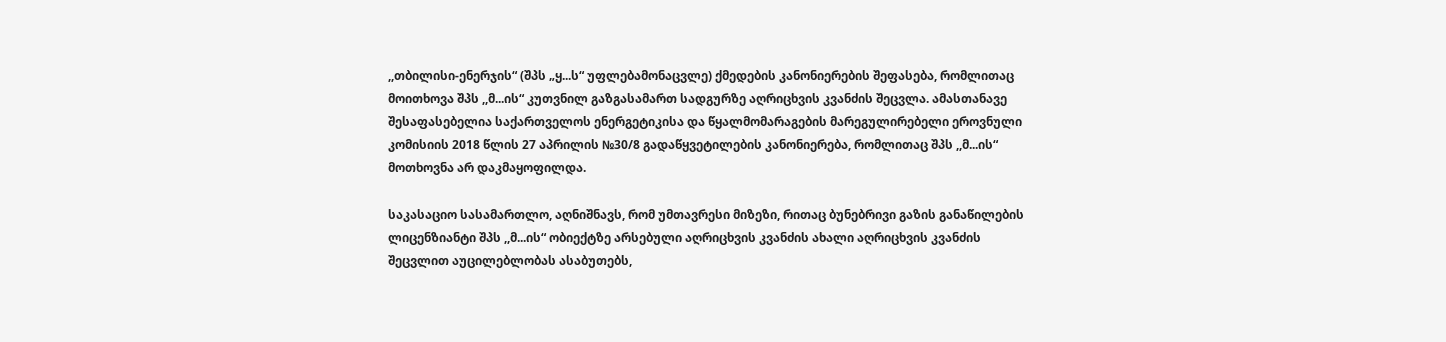,,თბილისი-ენერჯის“ (შპს „ყ...ს“ უფლებამონაცვლე) ქმედების კანონიერების შეფასება, რომლითაც მოითხოვა შპს ,,მ...ის“ კუთვნილ გაზგასამართ სადგურზე აღრიცხვის კვანძის შეცვლა. ამასთანავე შესაფასებელია საქართველოს ენერგეტიკისა და წყალმომარაგების მარეგულირებელი ეროვნული კომისიის 2018 წლის 27 აპრილის №30/8 გადაწყვეტილების კანონიერება, რომლითაც შპს ,,მ...ის“ მოთხოვნა არ დაკმაყოფილდა.

საკასაციო სასამართლო, აღნიშნავს, რომ უმთავრესი მიზეზი, რითაც ბუნებრივი გაზის განაწილების ლიცენზიანტი შპს ,,მ...ის“ ობიექტზე არსებული აღრიცხვის კვანძის ახალი აღრიცხვის კვანძის შეცვლით აუცილებლობას ასაბუთებს,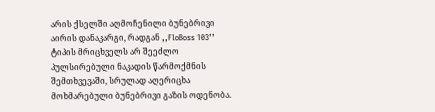არის ქსელში აღმოჩენილი ბუნებრივი აირის დანაკარგი, რადგან ,,FloBoss 103’’ ტიპის მრიცხველს არ შეეძლო პულსირებული ნაკადის წარმოქმნის შემთხვევაში, სრულად აღერიცხა მოხმარებული ბუნებრივი გაზის ოდენობა.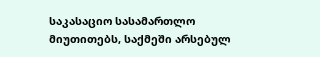საკასაციო სასამართლო მიუთითებს, საქმეში არსებულ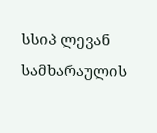სსიპ ლევან სამხარაულის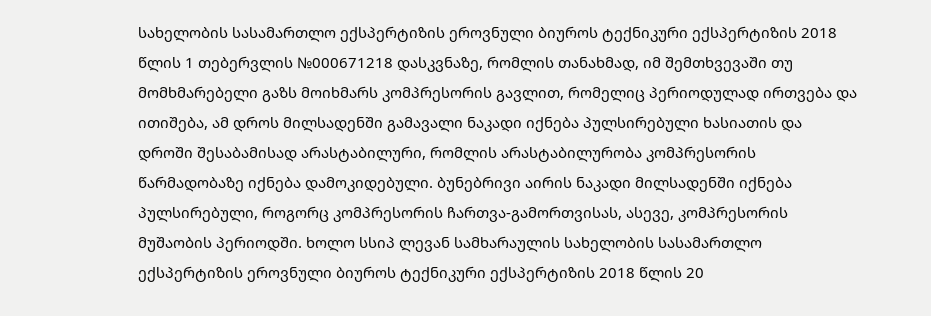სახელობის სასამართლო ექსპერტიზის ეროვნული ბიუროს ტექნიკური ექსპერტიზის 2018 წლის 1 თებერვლის №000671218 დასკვნაზე, რომლის თანახმად, იმ შემთხვევაში თუ მომხმარებელი გაზს მოიხმარს კომპრესორის გავლით, რომელიც პერიოდულად ირთვება და ითიშება, ამ დროს მილსადენში გამავალი ნაკადი იქნება პულსირებული ხასიათის და დროში შესაბამისად არასტაბილური, რომლის არასტაბილურობა კომპრესორის წარმადობაზე იქნება დამოკიდებული. ბუნებრივი აირის ნაკადი მილსადენში იქნება პულსირებული, როგორც კომპრესორის ჩართვა-გამორთვისას, ასევე, კომპრესორის მუშაობის პერიოდში. ხოლო სსიპ ლევან სამხარაულის სახელობის სასამართლო ექსპერტიზის ეროვნული ბიუროს ტექნიკური ექსპერტიზის 2018 წლის 20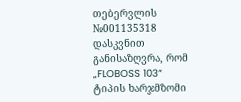თებერვლის №001135318 დასკვნით განისაზღვრა, რომ „FLOBOSS 103“ ტიპის ხარჯმზომი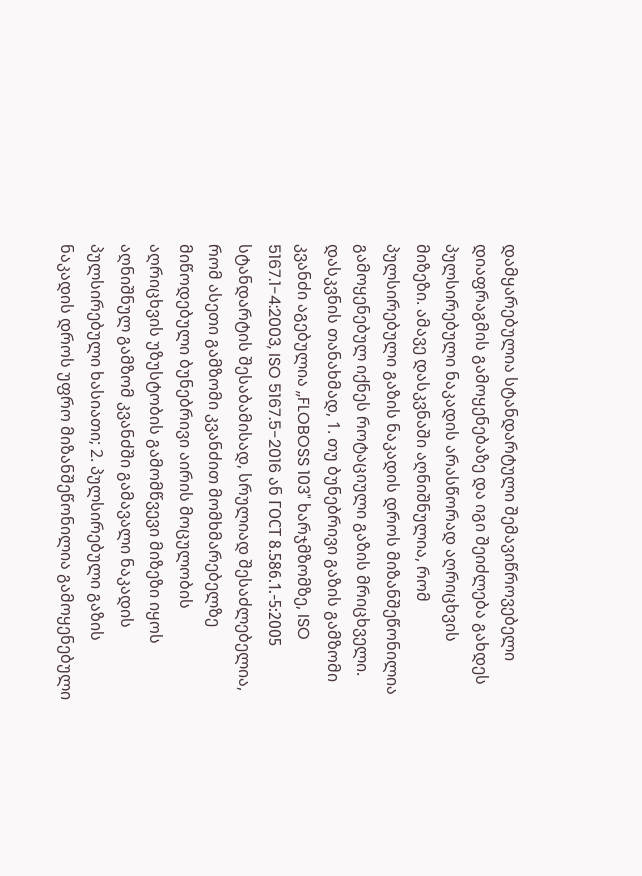დამყარებულია სტანდარტული შემავიწროვებელი დიაფრაგმის გამოყენებაზე და იგი შეიძლება გახდეს პულსირებული ნაკადის არასწორად აღრიცხვის მიზეზი. ამავე დასკვნაში აღნიშნულია, რომ პულსირებული გაზის ნაკადის დროს მიზანშეწონილია გამოყენებულ იქნეს როტაციული გაზის მრიცხველი. დასკვნის თანახმად, 1. თუ ბუნებრივი გაზის გამზომი კვანძი აგებულია ,,FLOBOSS 103" ხარჯმზომზე, ISO 5167.1-4:2003, ISO 5167.5-2016 ან ГОСТ 8.586.1.-5:2005 სტანდარტის შესაბამისად, სრულიად შესაძლებელია, რომ ასეთი გამზომი კვანძით მომხმარებელზე მიწოდებული ბუნებრივი აირის მოცულობის აღრიცხვის უზუსტობის გამომწვევი მიზეზი იყოს აღნიშნულ გამზომ კვანძში გამავალი ნაკადის პულსირებული ხასიათი; 2. პულსირებული გაზის ნაკადის დროს უფრო მიზანშეწონილია გამოყენებული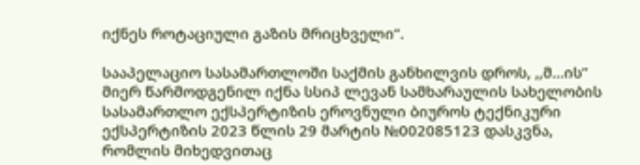იქნეს როტაციული გაზის მრიცხველი“.

სააპელაციო სასამართლოში საქმის განხილვის დროს, ,,მ...ის’’ მიერ წარმოდგენილ იქნა სსიპ ლევან სამხარაულის სახელობის სასამართლო ექსპერტიზის ეროვნული ბიუროს ტექნიკური ექსპერტიზის 2023 წლის 29 მარტის №002085123 დასკვნა, რომლის მიხედვითაც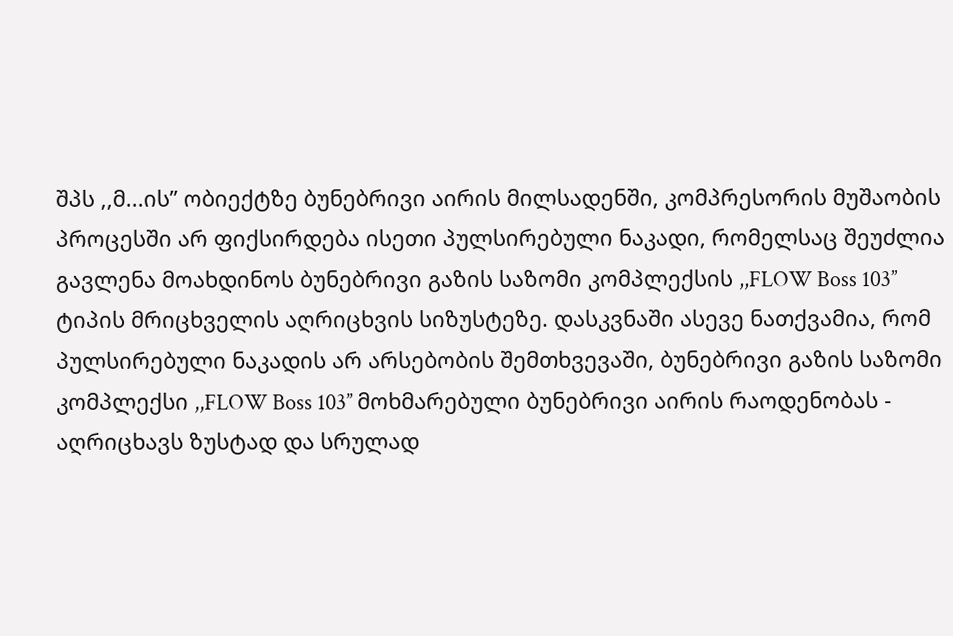შპს ,,მ...ის’’ ობიექტზე ბუნებრივი აირის მილსადენში, კომპრესორის მუშაობის პროცესში არ ფიქსირდება ისეთი პულსირებული ნაკადი, რომელსაც შეუძლია გავლენა მოახდინოს ბუნებრივი გაზის საზომი კომპლექსის ,,FLOW Boss 103’’ ტიპის მრიცხველის აღრიცხვის სიზუსტეზე. დასკვნაში ასევე ნათქვამია, რომ პულსირებული ნაკადის არ არსებობის შემთხვევაში, ბუნებრივი გაზის საზომი კომპლექსი ,,FLOW Boss 103’’ მოხმარებული ბუნებრივი აირის რაოდენობას - აღრიცხავს ზუსტად და სრულად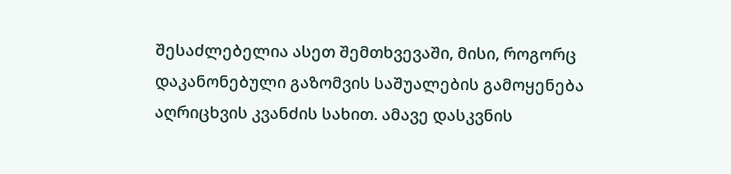შესაძლებელია ასეთ შემთხვევაში, მისი, როგორც დაკანონებული გაზომვის საშუალების გამოყენება აღრიცხვის კვანძის სახით. ამავე დასკვნის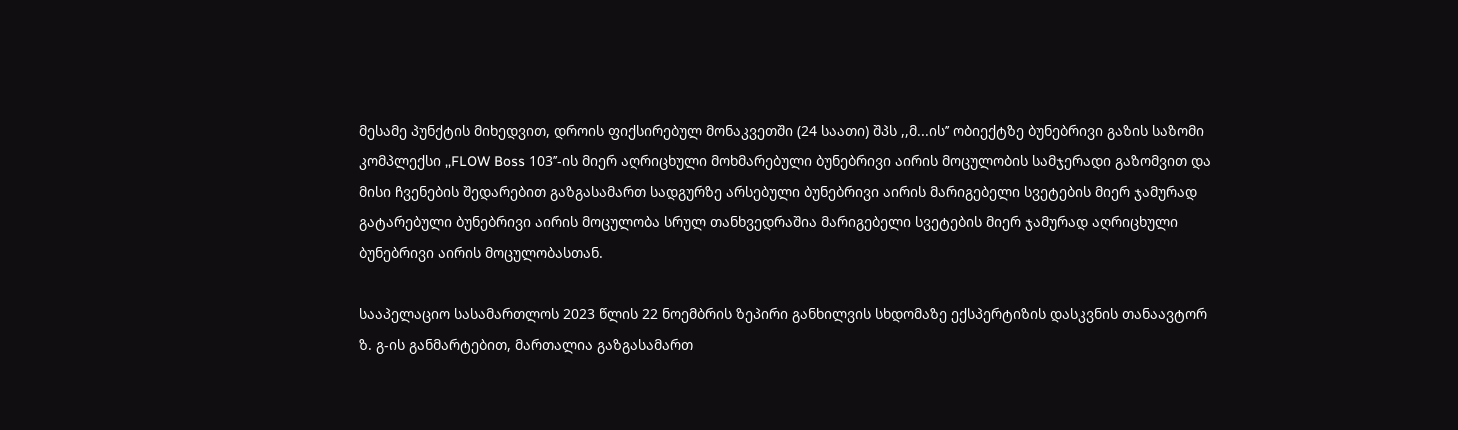მესამე პუნქტის მიხედვით, დროის ფიქსირებულ მონაკვეთში (24 საათი) შპს ,,მ...ის’’ ობიექტზე ბუნებრივი გაზის საზომი კომპლექსი ,,FLOW Boss 103’’-ის მიერ აღრიცხული მოხმარებული ბუნებრივი აირის მოცულობის სამჯერადი გაზომვით და მისი ჩვენების შედარებით გაზგასამართ სადგურზე არსებული ბუნებრივი აირის მარიგებელი სვეტების მიერ ჯამურად გატარებული ბუნებრივი აირის მოცულობა სრულ თანხვედრაშია მარიგებელი სვეტების მიერ ჯამურად აღრიცხული ბუნებრივი აირის მოცულობასთან.

სააპელაციო სასამართლოს 2023 წლის 22 ნოემბრის ზეპირი განხილვის სხდომაზე ექსპერტიზის დასკვნის თანაავტორ ზ. გ-ის განმარტებით, მართალია გაზგასამართ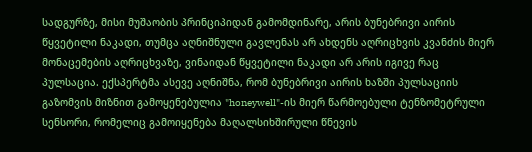სადგურზე, მისი მუშაობის პრინციპიდან გამომდინარე, არის ბუნებრივი აირის წყვეტილი ნაკადი, თუმცა აღნიშნული გავლენას არ ახდენს აღრიცხვის კვანძის მიერ მონაცემების აღრიცხვაზე, ვინაიდან წყვეტილი ნაკადი არ არის იგივე რაც პულსაცია. ექსპერტმა ასევე აღნიშნა, რომ ბუნებრივი აირის ხაზში პულსაციის გაზომვის მიზნით გამოყენებულია "honeywell"-ის მიერ წარმოებული ტენზომეტრული სენსორი, რომელიც გამოიყენება მაღალსიხშირული წნევის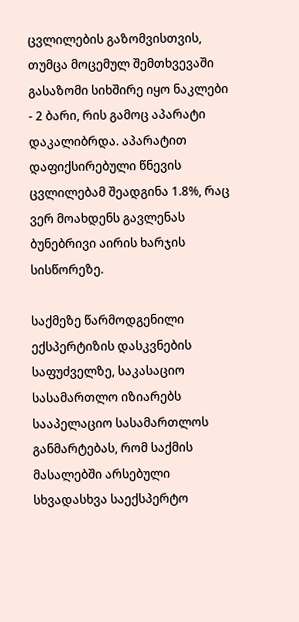ცვლილების გაზომვისთვის, თუმცა მოცემულ შემთხვევაში გასაზომი სიხშირე იყო ნაკლები - 2 ბარი, რის გამოც აპარატი დაკალიბრდა. აპარატით დაფიქსირებული წნევის ცვლილებამ შეადგინა 1.8%, რაც ვერ მოახდენს გავლენას ბუნებრივი აირის ხარჯის სისწორეზე.

საქმეზე წარმოდგენილი ექსპერტიზის დასკვნების საფუძველზე, საკასაციო სასამართლო იზიარებს სააპელაციო სასამართლოს განმარტებას, რომ საქმის მასალებში არსებული სხვადასხვა საექსპერტო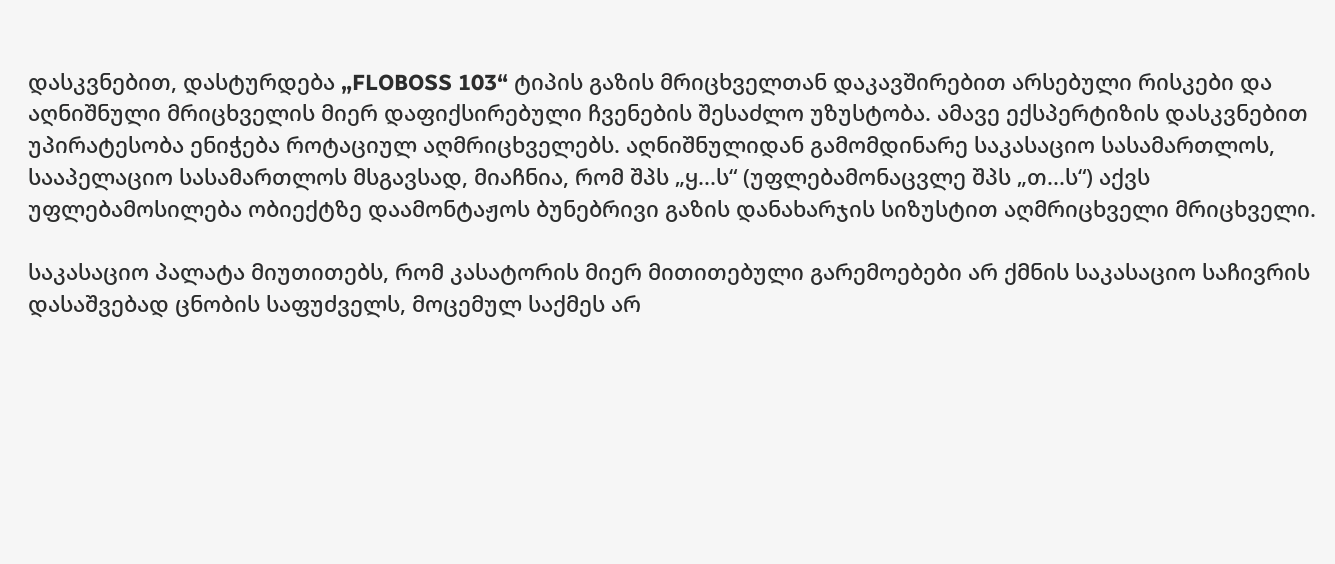დასკვნებით, დასტურდება „FLOBOSS 103“ ტიპის გაზის მრიცხველთან დაკავშირებით არსებული რისკები და აღნიშნული მრიცხველის მიერ დაფიქსირებული ჩვენების შესაძლო უზუსტობა. ამავე ექსპერტიზის დასკვნებით უპირატესობა ენიჭება როტაციულ აღმრიცხველებს. აღნიშნულიდან გამომდინარე საკასაციო სასამართლოს, სააპელაციო სასამართლოს მსგავსად, მიაჩნია, რომ შპს „ყ...ს“ (უფლებამონაცვლე შპს „თ...ს“) აქვს უფლებამოსილება ობიექტზე დაამონტაჟოს ბუნებრივი გაზის დანახარჯის სიზუსტით აღმრიცხველი მრიცხველი.

საკასაციო პალატა მიუთითებს, რომ კასატორის მიერ მითითებული გარემოებები არ ქმნის საკასაციო საჩივრის დასაშვებად ცნობის საფუძველს, მოცემულ საქმეს არ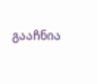გააჩნია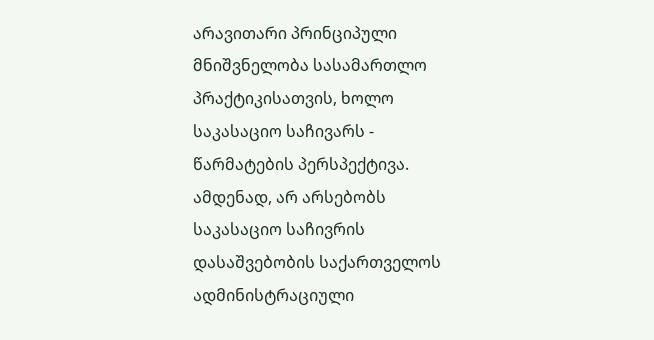არავითარი პრინციპული მნიშვნელობა სასამართლო პრაქტიკისათვის, ხოლო საკასაციო საჩივარს - წარმატების პერსპექტივა. ამდენად, არ არსებობს საკასაციო საჩივრის დასაშვებობის საქართველოს ადმინისტრაციული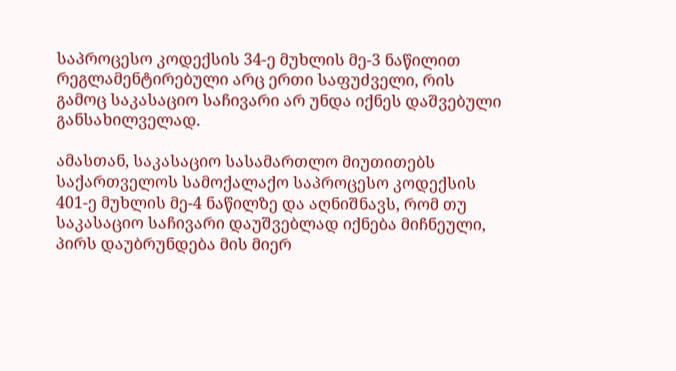საპროცესო კოდექსის 34-ე მუხლის მე-3 ნაწილით რეგლამენტირებული არც ერთი საფუძველი, რის გამოც საკასაციო საჩივარი არ უნდა იქნეს დაშვებული განსახილველად.

ამასთან, საკასაციო სასამართლო მიუთითებს საქართველოს სამოქალაქო საპროცესო კოდექსის 401-ე მუხლის მე-4 ნაწილზე და აღნიშნავს, რომ თუ საკასაციო საჩივარი დაუშვებლად იქნება მიჩნეული, პირს დაუბრუნდება მის მიერ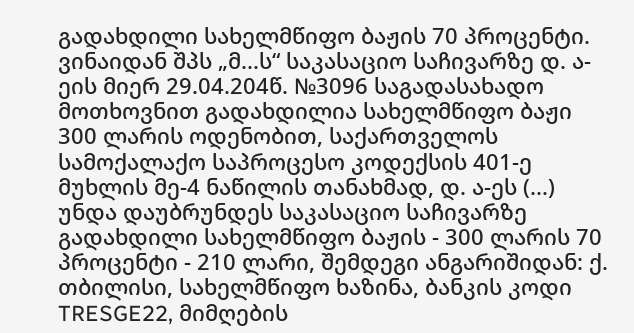გადახდილი სახელმწიფო ბაჟის 70 პროცენტი. ვინაიდან შპს „მ...ს“ საკასაციო საჩივარზე დ. ა-ეის მიერ 29.04.204წ. №3096 საგადასახადო მოთხოვნით გადახდილია სახელმწიფო ბაჟი 300 ლარის ოდენობით, საქართველოს სამოქალაქო საპროცესო კოდექსის 401-ე მუხლის მე-4 ნაწილის თანახმად, დ. ა-ეს (...) უნდა დაუბრუნდეს საკასაციო საჩივარზე გადახდილი სახელმწიფო ბაჟის - 300 ლარის 70 პროცენტი - 210 ლარი, შემდეგი ანგარიშიდან: ქ. თბილისი, სახელმწიფო ხაზინა, ბანკის კოდი TRESGE22, მიმღების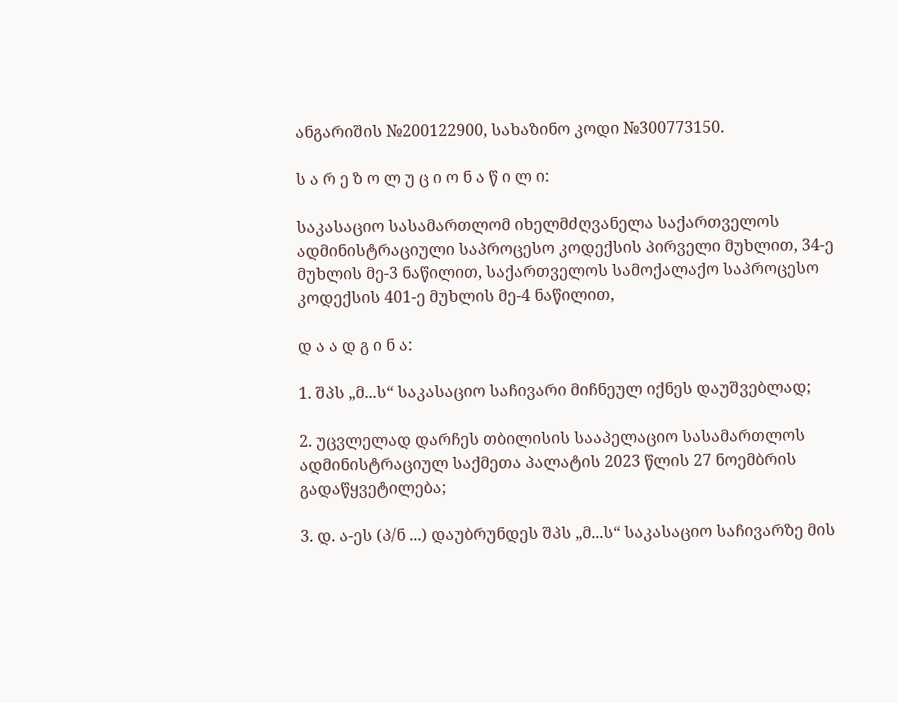ანგარიშის №200122900, სახაზინო კოდი №300773150.

ს ა რ ე ზ ო ლ უ ც ი ო ნ ა წ ი ლ ი:

საკასაციო სასამართლომ იხელმძღვანელა საქართველოს ადმინისტრაციული საპროცესო კოდექსის პირველი მუხლით, 34-ე მუხლის მე-3 ნაწილით, საქართველოს სამოქალაქო საპროცესო კოდექსის 401-ე მუხლის მე-4 ნაწილით,

დ ა ა დ გ ი ნ ა:

1. შპს „მ...ს“ საკასაციო საჩივარი მიჩნეულ იქნეს დაუშვებლად;

2. უცვლელად დარჩეს თბილისის სააპელაციო სასამართლოს ადმინისტრაციულ საქმეთა პალატის 2023 წლის 27 ნოემბრის გადაწყვეტილება;

3. დ. ა-ეს (პ/ნ ...) დაუბრუნდეს შპს „მ...ს“ საკასაციო საჩივარზე მის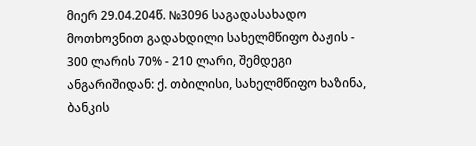მიერ 29.04.204წ. №3096 საგადასახადო მოთხოვნით გადახდილი სახელმწიფო ბაჟის - 300 ლარის 70% - 210 ლარი, შემდეგი ანგარიშიდან: ქ. თბილისი, სახელმწიფო ხაზინა, ბანკის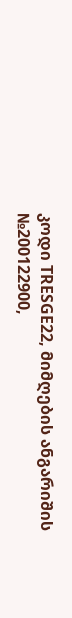კოდი TRESGE22, მიმღების ანგარიშის №200122900,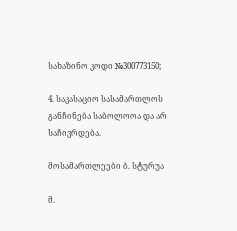სახაზინო კოდი №300773150;

4. საკასაციო სასამართლოს განჩინება საბოლოოა და არ საჩივრდება.

მოსამართლეები ბ. სტურუა

მ.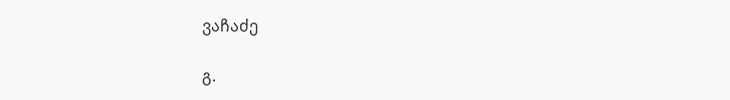ვაჩაძე

გ.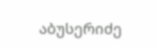აბუსერიძე